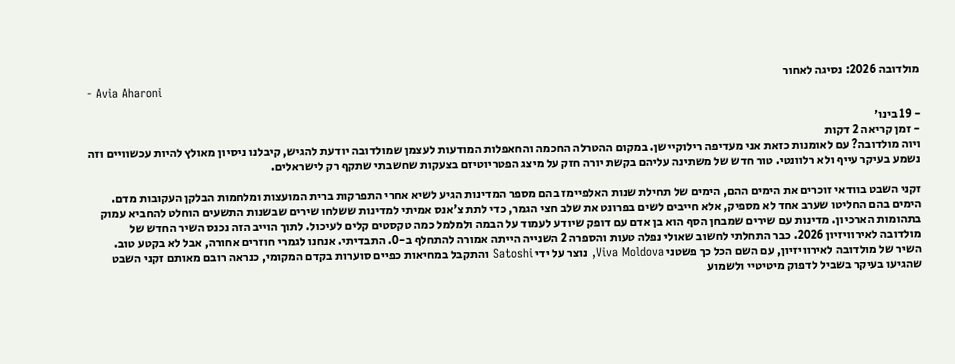מולדובה 2026: נסיגה לאחור
- Avia Aharoni

- 19 בינו׳
- זמן קריאה 2 דקות
ויוה מולדובה? עם לאומנות כזאת אני מעדיפה רילוקיישן. במקום ההטרלה החכמה והחאפלות המודעות לעצמן שמולדובה יודעת להגיש, קיבלנו ניסיון מאולץ להיות עכשוויים וזה נשמע בעיקר עייף ולא רלוונטי. טור חדש של משתינה עליהם בקשת יורה חזק על מיצג הפטריוטיזם בצעקות שחשבתי שתקף רק לישראלים.

זקני השבט בוודאי זוכרים את הימים ההם, הימים של תחילת שנות האלפיימז בהם מספר המדינות הגיע לשיא אחרי התפרקות ברית המועצות ומלחמות הבלקן העקובות מדם. הימים בהם החליטו שערב אחד לא מספיק, אלא חייבים לשים בפרונט את שלב חצי הגמר, כדי לתת צ'אנס אמיתי למדינות ששלחו שירים שבשנות התשעים הוחלט להחביא עמוק בתהומות הארכיון. מדינות עם שירים שמבחן הסף הוא בן אדם עם דופק שיודע לעמוד על הבמה ולמלמל כמה טקסטים קלים לעיכול. לתוך הוייב הזה נכנס השיר החדש של מולדובה לאירוויזיון 2026. כבר התחלתי לחשוב שאולי נפלה טעות והספרה 2 השנייה הייתה אמורה להתחלף ב-0. התבדיתי. אנחנו לגמרי חוזרים אחורה, אבל לא בקטע טוב.
השיר של מולדובה לאירוויזיון, עם השם הכל כך פשטני Viva Moldova, נוצר על ידי Satoshi והתקבל במחיאות כפיים סוערות בקדם המקומי, כנראה רובם מאותם זקני השבט שהגיעו בעיקר בשביל לדפוק מיטיטיי ולשמוע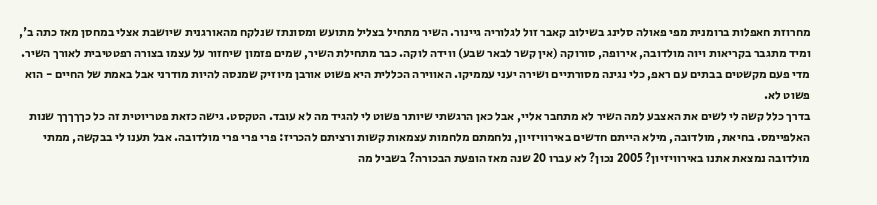מחרוזת חאפלות ברומנית מפי פאולה סלינג בשילוב קאבר זול לגלוריה גיינור. השיר מתחיל בצליל מתועש ומסונתז שנלקח מהאורגנית שיושבת אצלי במחסן מאז כתה ב', ומיד מתגבר בקריאות ויוה מולדובה, אירופה, סורוקה (אין קשר לבאר שבע) ווידה לוקה. כבר מתחילת השיר, שמים פזמון שיחזור על עצמו בצורה רפטטיבית לאורך השיר. מדי פעם מקשטים בבתים עם ראפ, כלי נגינה מסורתיים ושירה יעני עממיקו. האווירה הכללית היא פשוט אורבן מיוזיק שמנסה להיות מודרני אבל באמת של החיים - הוא פשוט לא.
בדרך כלל קשה לי לשים את האצבע למה השיר לא מתחבר אליי, אבל כאן הרגשתי שיותר פשוט לי להגיד מה לא עובד. הטקסט. גישה כזאת פטריוטית זה כל כךךךךך שנות האלפיימס. בחיאת, מולדובה, מילא הייתם חדשים באירוויזיון, נלחמתם מלחמות עצמאות קשות ורציתם להכריז: פרי פרי פרי מולדובה. אבל תענו לי בבקשה, ממתי מולדובה נמצאת אתנו באירוויזיון? 2005 נכון? לא עברו 20 שנה מאז הופעת הבכורה? בשביל מה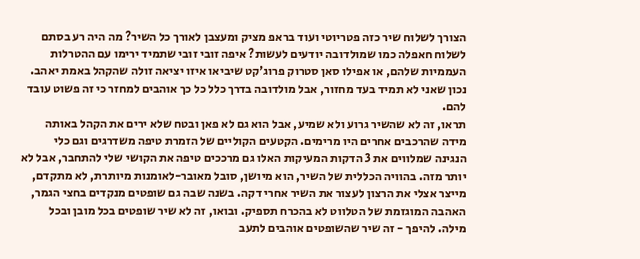הצורך לשלוח שיר כזה פטריוטי ועוד בראפ מציק ומעצבן לאורך כל השיר? מה היה רע בסתם לשלוח חאפלה כמו שמולדובה יודעים לעשות? איפה זובי זובי שתמיד ירימו עם ההטרלות העממיות שלהם, או אפילו סאן סטרוק פרוג'קט שיביאו איזו יציאה זולה שהקהל באמת יאהב. נכון שאני לא תמיד בעד מחזור, אבל מולדובה בדרך כלל כל כך אוהבים למחזר כי זה פשוט עובד להם.
תראו, זה לא שהשיר גרוע ולא שמיע, אבל הוא גם לא פאן ובטח שלא ירים את הקהל באותה מידה שהרכבים אחרים היו מרימים. הקטעים הקוליים של הזמרת טיפה משדרגים וגם כלי הנגינה שמלווים את 3 הדקות המעיקות האלו גם מרככים טיפה את הקושי שלי להתחבר, אבל לא יותר מזה. בהוויה הכללית של השיר, הוא מיושן, סובל מאובר-לאומנות מיותרת, לא מתקדם, מייצר אצלי את הרצון לעצור את השיר אחרי דקה. בשנה שבה גם שופטים מנקדים בחצי הגמר, האהבה המוגזמת של הטלווט לא בהכרח תספיק. ובואו, זה לא שיר שופטים בכל מובן ובכל מילה. להיפך - זה שיר שהשופטים אוהבים לתעב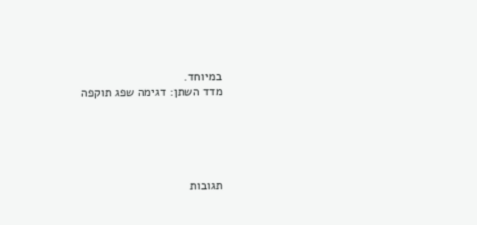במיוחד.
מדד השתן: דגימה שפג תוקפה





תגובות